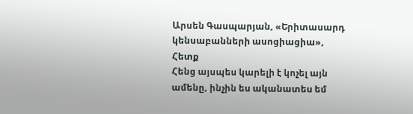Արսեն Գասպարյան, «Երիտասարդ կենսաբանների ասոցիացիա», Հետք
Հենց այսպես կարելի է կոչել այն ամենը, ինչին ես ականատես եմ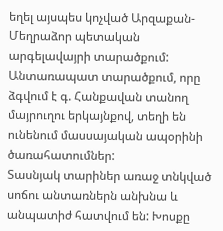եղել այսպես կոչված Արզաքան-Մեղրաձոր պետական արգելավայրի տարածքում: Անտառապատ տարածքում, որը ձգվում է գ. Հանքավան տանող մայրուղու երկայնքով, տեղի են ունենում մասսայական ապօրինի ծառահատումներ:
Տասնյակ տարիներ առաջ տնկված սոճու անտառներն անխնա և անպատիժ հատվում են: Խոսքը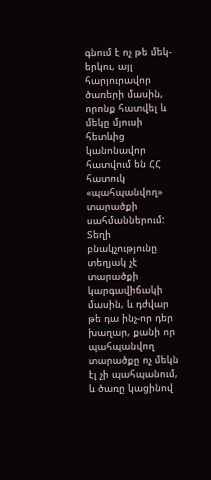գնում է ոչ թե մեկ-երկու, այլ հարյուրավոր ծառերի մասին, որոնք հատվել և մեկը մյուսի հետևից կանոնավոր հատվում են ՀՀ հատուկ «պահպանվող» տարածքի սահմաններում:
Տեղի բնակչությունը տեղյակ չէ տարածքի կարգավիճակի մասին, և դժվար թե դա ինչ-որ դեր խաղար, քանի որ պահպանվող տարածքը ոչ մեկն էլ չի պահպանում, և ծառը կացինով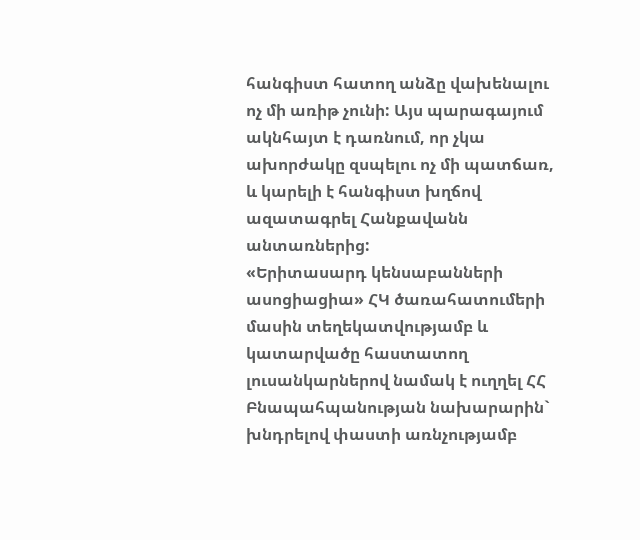հանգիստ հատող անձը վախենալու ոչ մի առիթ չունի: Այս պարագայում ակնհայտ է դառնում, որ չկա ախորժակը զսպելու ոչ մի պատճառ, և կարելի է հանգիստ խղճով ազատագրել Հանքավանն անտառներից:
«Երիտասարդ կենսաբանների ասոցիացիա» ՀԿ ծառահատումերի մասին տեղեկատվությամբ և կատարվածը հաստատող լուսանկարներով նամակ է ուղղել ՀՀ Բնապահպանության նախարարին` խնդրելով փաստի առնչությամբ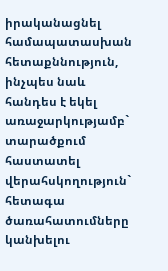իրականացնել համապատասխան հետաքննություն, ինչպես նաև հանդես է եկել առաջարկությամբ` տարածքում հաստատել վերահսկողություն` հետագա ծառահատումները կանխելու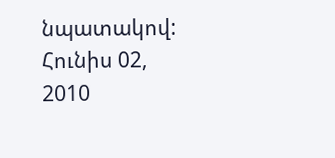նպատակով:
Հունիս 02, 2010